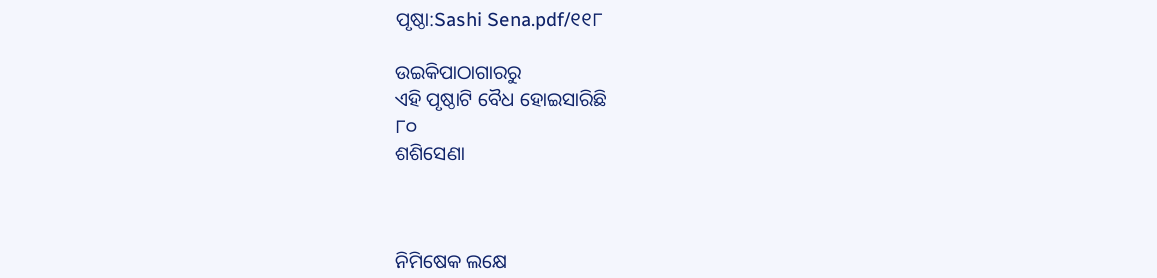ପୃଷ୍ଠା:Sashi Sena.pdf/୧୧୮

ଉଇକିପାଠାଗାର‌ରୁ
ଏହି ପୃଷ୍ଠାଟି ବୈଧ ହୋଇସାରିଛି
୮୦
ଶଶିସେଣା



ନିମିଷେକ ଲକ୍ଷେ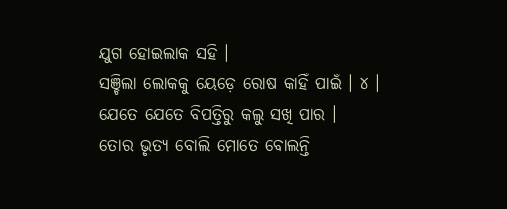ଯୁଗ ହୋଇଲାକ ସହି ।
ସଞ୍ଚିଲା ଲୋକ‌କୁ ୟେଡ଼େ ରୋଷ କାହିଁ ପାଇଁ । ୪ ।
ଯେତେ ଯେତେ ବିପତ୍ତିରୁ କଲୁ ସଖି ପାର ।
ତୋର ଭୃତ୍ୟ ବୋଲି ମୋତେ ବୋଲନ୍ତି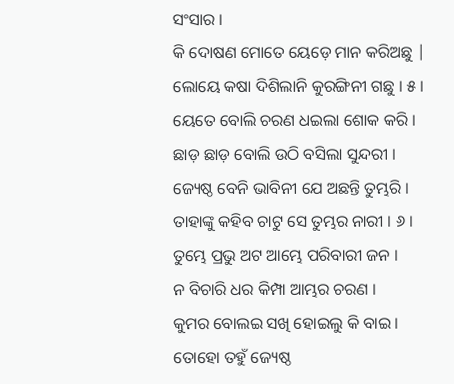ସଂସାର ।
କି ଦୋଷଣ ମୋତେ ୟେଡ଼େ ମାନ କରିଅଛୁ |
ଲୋୟେ କଷା ଦିଶିଲାନି କୁରଙ୍ଗିନୀ ଗଛୁ । ୫ ।
ୟେତେ ବୋଲି ଚରଣ ଧଇଲା ଶୋକ କରି ।
ଛାଡ଼ ଛାଡ଼ ବୋଲି ଉଠି ବସିଲା ସୁନ୍ଦରୀ ।
ଜ୍ୟେଷ୍ଠ ବେନି ଭାବିନୀ ଯେ ଅଛନ୍ତି ତୁମ୍ଭରି ।
ତାହାଙ୍କୁ କହିବ ଚାଟୁ ସେ ତୁମ୍ଭର ନାରୀ । ୬ ।
ତୁମ୍ଭେ ପ୍ରଭୁ ଅଟ ଆମ୍ଭେ ପରିବାରୀ ଜନ ।
ନ ବିଚାରି ଧର କିମ୍ପା ଆମ୍ଭର ଚରଣ ।
କୁମର ବୋଲଇ ସ‌ଖି ହୋଇଲୁ କି ବାଇ ।
ତୋହୋ ତହୁଁ ଜ୍ୟେଷ୍ଠ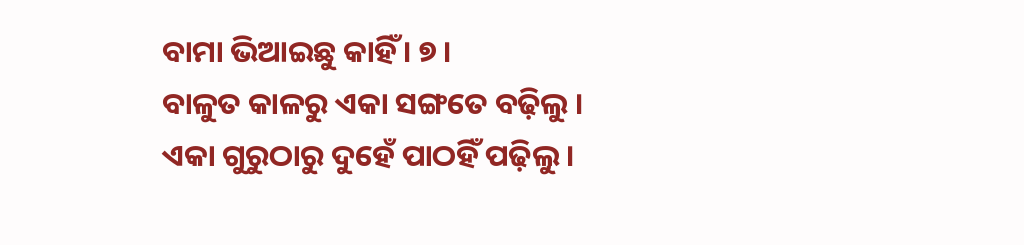ବାମା ଭିଆଇଛୁ କାହିଁ । ୭ ।
ବାଳୁତ କାଳରୁ ଏକା ସଙ୍ଗତେ ବଢ଼ିଲୁ ।
ଏକା ଗୁରୁଠାରୁ ଦୁହେଁ ପାଠହିଁ ପଢ଼ିଲୁ ।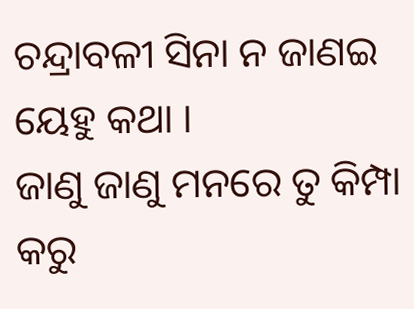ଚନ୍ଦ୍ରାବଳୀ ସିନା ନ ଜାଣଇ ୟେହୁ କଥା ।
ଜାଣୁ ଜାଣୁ ମନରେ ତୁ କିମ୍ପା କରୁ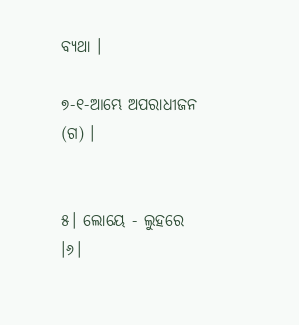ବ୍ୟଥା ।

୭-୧-ଆମ୍ଭେ ଅପରାଧୀଜନ (ଗ) ।


୫। ଲୋୟେ - ଲୁହରେ ।୬।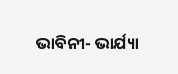ଭାବିନୀ- ଭାର୍ଯ୍ୟା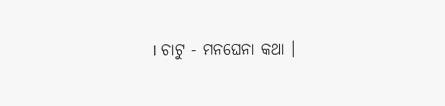। ଚାଟୁ - ମ‌ନ‌ଘେନା କଥା ।